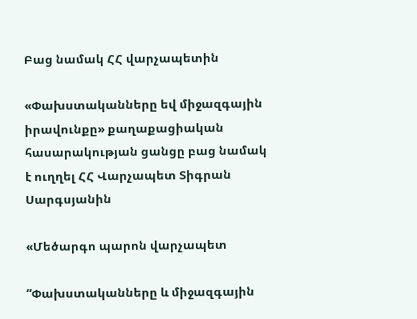Բաց նամակ ՀՀ վարչապետին

«Փախստականները եվ միջազգային իրավունքը» քաղաքացիական հասարակության ցանցը բաց նամակ է ուղղել ՀՀ Վարչապետ Տիգրան Սարգսյանին

«Մեծարգո պարոն վարչապետ

“Փախստականները և միջազգային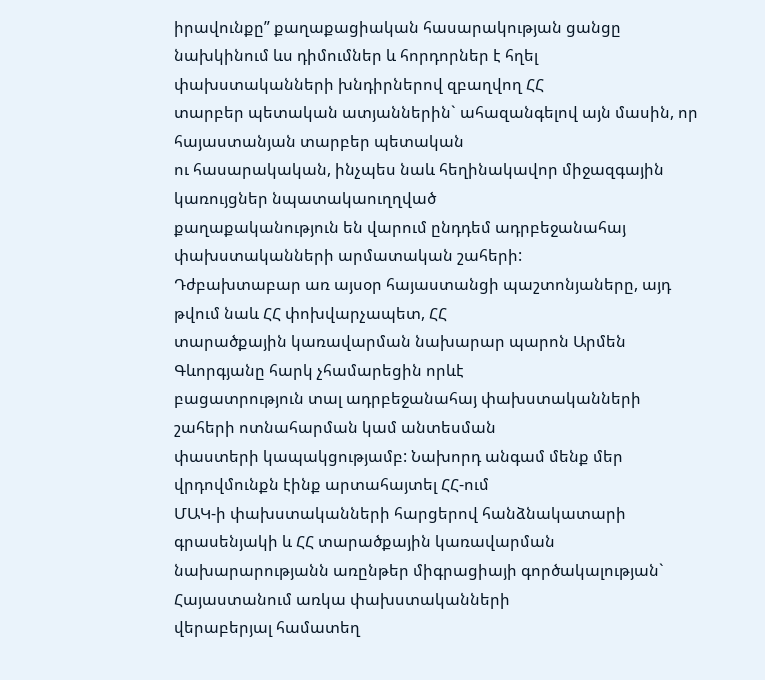իրավունքը” քաղաքացիական հասարակության ցանցը
նախկինում ևս դիմումներ և հորդորներ է հղել փախստականների խնդիրներով զբաղվող ՀՀ
տարբեր պետական ատյաններին` ահազանգելով այն մասին, որ հայաստանյան տարբեր պետական
ու հասարակական, ինչպես նաև հեղինակավոր միջազգային կառույցներ նպատակաուղղված
քաղաքականություն են վարում ընդդեմ ադրբեջանահայ փախստականների արմատական շահերի:
Դժբախտաբար առ այսօր հայաստանցի պաշտոնյաները, այդ թվում նաև ՀՀ փոխվարչապետ, ՀՀ
տարածքային կառավարման նախարար պարոն Արմեն Գևորգյանը հարկ չհամարեցին որևէ
բացատրություն տալ ադրբեջանահայ փախստականների շահերի ոտնահարման կամ անտեսման
փաստերի կապակցությամբ: Նախորդ անգամ մենք մեր վրդովմունքն էինք արտահայտել ՀՀ-ում
ՄԱԿ-ի փախստականների հարցերով հանձնակատարի գրասենյակի և ՀՀ տարածքային կառավարման
նախարարությանն առընթեր միգրացիայի գործակալության` Հայաստանում առկա փախստականների
վերաբերյալ համատեղ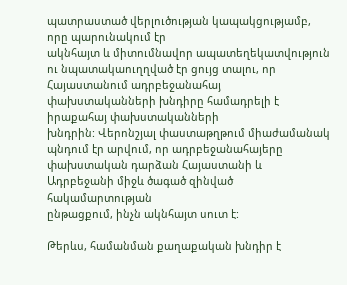պատրաստած վերլուծության կապակցությամբ, որը պարունակում էր
ակնհայտ և միտումնավոր ապատեղեկատվություն ու նպատակաուղղված էր ցույց տալու, որ
Հայաստանում ադրբեջանահայ փախստականների խնդիրը համադրելի է իրաքահայ փախստականների
խնդրին: Վերոնշյալ փաստաթղթում միաժամանակ պնդում էր արվում, որ ադրբեջանահայերը
փախստական դարձան Հայաստանի և Ադրբեջանի միջև ծագած զինված հակամարտության
ընթացքում, ինչն ակնհայտ սուտ է:

Թերևս, համանման քաղաքական խնդիր է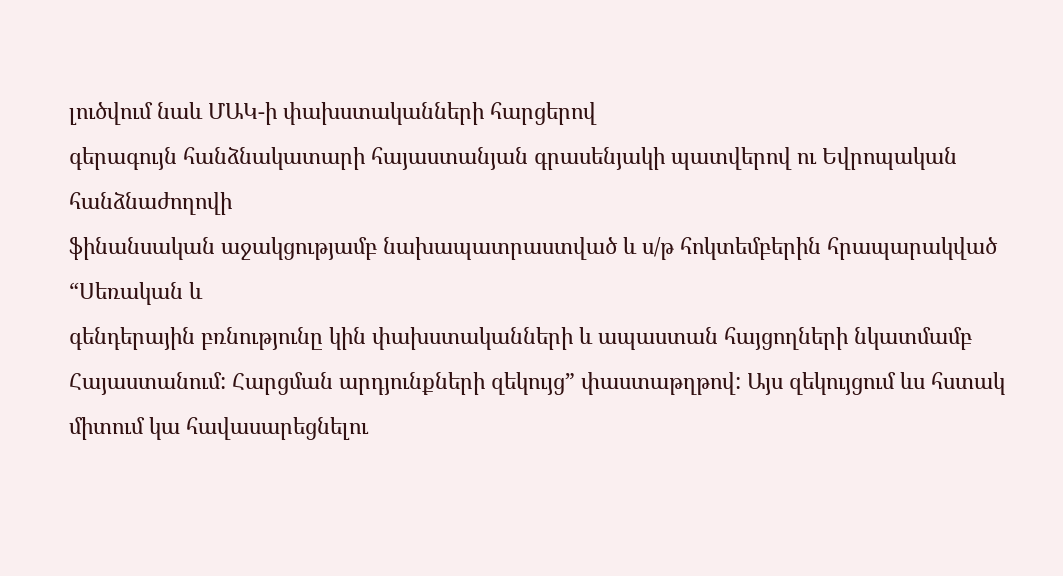լուծվում նաև ՄԱԿ-ի փախստականների հարցերով
գերագույն հանձնակատարի հայաստանյան գրասենյակի պատվերով ու Եվրոպական հանձնաժողովի
ֆինանսական աջակցությամբ նախապատրաստված և ս/թ հոկտեմբերին հրապարակված “Սեռական և
գենդերային բռնությունը կին փախստականների և ապաստան հայցողների նկատմամբ
Հայաստանում: Հարցման արդյունքների զեկույց” փաստաթղթով: Այս զեկույցում ևս հստակ
միտում կա հավասարեցնելու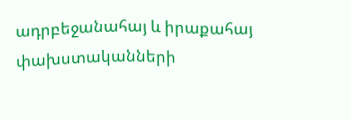ադրբեջանահայ և իրաքահայ փախստականների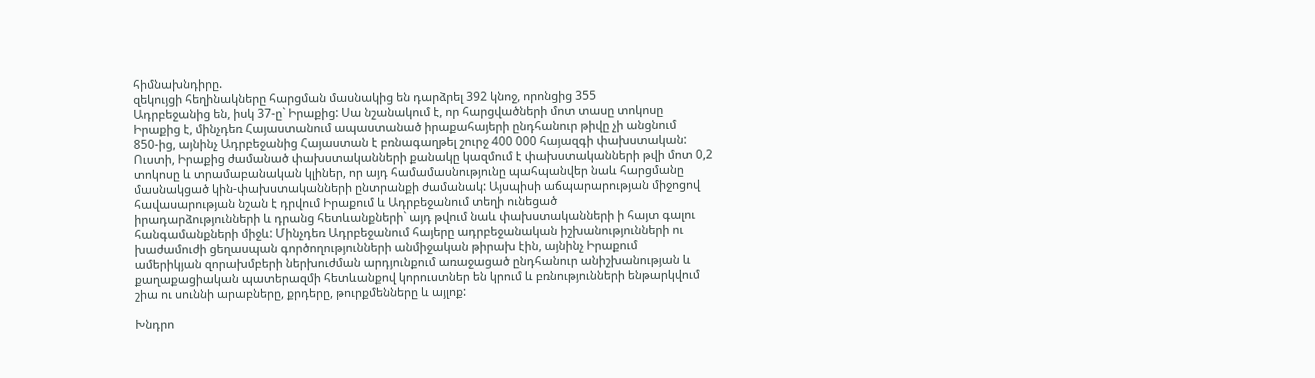հիմնախնդիրը.
զեկույցի հեղինակները հարցման մասնակից են դարձրել 392 կնոջ, որոնցից 355
Ադրբեջանից են, իսկ 37-ը` Իրաքից: Սա նշանակում է, որ հարցվածների մոտ տասը տոկոսը
Իրաքից է, մինչդեռ Հայաստանում ապաստանած իրաքահայերի ընդհանուր թիվը չի անցնում
850-ից, այնինչ Ադրբեջանից Հայաստան է բռնագաղթել շուրջ 400 000 հայազգի փախստական:
Ուստի, Իրաքից ժամանած փախստականների քանակը կազմում է փախստականների թվի մոտ 0,2
տոկոսը և տրամաբանական կլիներ, որ այդ համամասնությունը պահպանվեր նաև հարցմանը
մասնակցած կին-փախստականների ընտրանքի ժամանակ: Այսպիսի աճպարարության միջոցով
հավասարության նշան է դրվում Իրաքում և Ադրբեջանում տեղի ունեցած
իրադարձությունների և դրանց հետևանքների` այդ թվում նաև փախստականների ի հայտ գալու
հանգամանքների միջև: Մինչդեռ Ադրբեջանում հայերը ադրբեջանական իշխանությունների ու
խաժամուժի ցեղասպան գործողությունների անմիջական թիրախ էին, այնինչ Իրաքում
ամերիկյան զորախմբերի ներխուժման արդյունքում առաջացած ընդհանուր անիշխանության և
քաղաքացիական պատերազմի հետևանքով կորուստներ են կրում և բռնությունների ենթարկվում
շիա ու սուննի արաբները, քրդերը, թուրքմենները և այլոք:

Խնդրո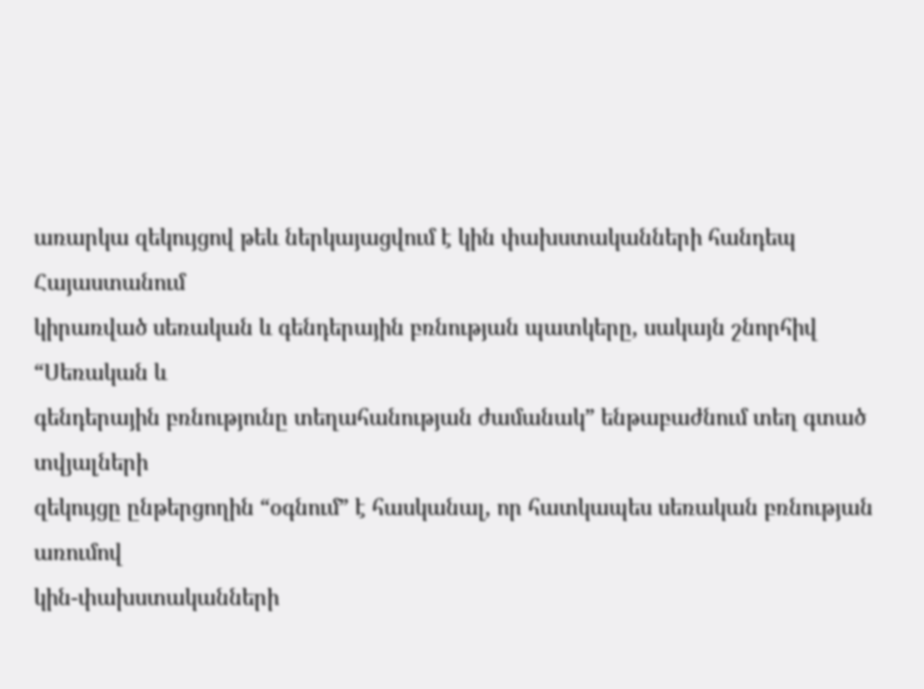առարկա զեկույցով թեև ներկայացվում է կին փախստականների հանդեպ Հայաստանում
կիրառված սեռական և գենդերային բռնության պատկերը, սակայն շնորհիվ “Սեռական և
գենդերային բռնությունը տեղահանության ժամանակ” ենթաբաժնում տեղ գտած տվյալների
զեկույցը ընթերցողին “օգնում” է հասկանալ, որ հատկապես սեռական բռնության առումով
կին-փախստականների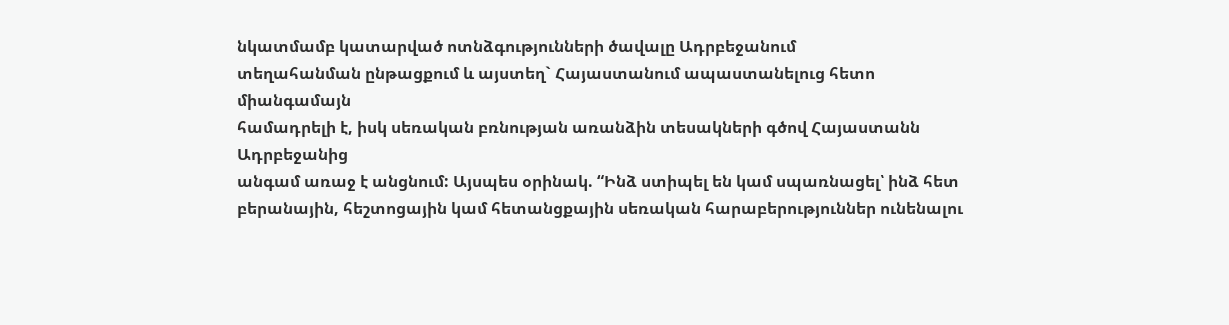նկատմամբ կատարված ոտնձգությունների ծավալը Ադրբեջանում
տեղահանման ընթացքում և այստեղ` Հայաստանում ապաստանելուց հետո միանգամայն
համադրելի է, իսկ սեռական բռնության առանձին տեսակների գծով Հայաստանն Ադրբեջանից
անգամ առաջ է անցնում: Այսպես օրինակ. “Ինձ ստիպել են կամ սպառնացել՝ ինձ հետ
բերանային, հեշտոցային կամ հետանցքային սեռական հարաբերություններ ունենալու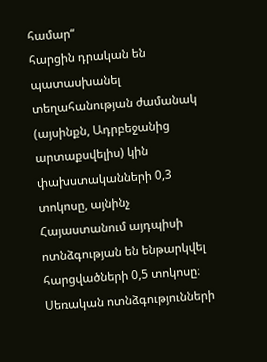համար“
հարցին դրական են պատասխանել տեղահանության ժամանակ (այսինքն, Ադրբեջանից
արտաքսվելիս) կին փախստականների 0,3 տոկոսը, այնինչ Հայաստանում այդպիսի
ոտնձգության են ենթարկվել հարցվածների 0,5 տոկոսը։ Սեռական ոտնձգությունների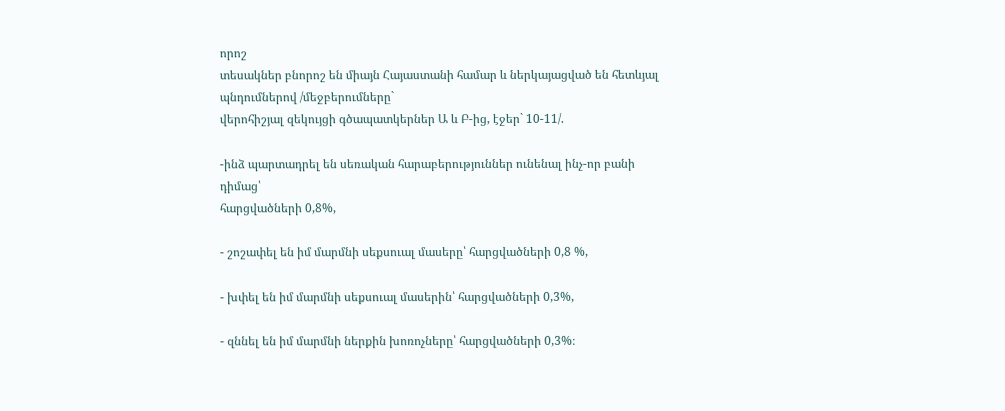որոշ
տեսակներ բնորոշ են միայն Հայաստանի համար և ներկայացված են հետևյալ պնդումներով /մեջբերումները`
վերոհիշյալ զեկույցի գծապատկերներ Ա և Բ-ից, էջեր` 10-11/.

-ինձ պարտադրել են սեռական հարաբերություններ ունենալ ինչ-որ բանի դիմաց՝
հարցվածների 0,8%,

- շոշափել են իմ մարմնի սեքսուալ մասերը՝ հարցվածների 0,8 %,

- խփել են իմ մարմնի սեքսուալ մասերին՝ հարցվածների 0,3%,

- զննել են իմ մարմնի ներքին խոռոչները՝ հարցվածների 0,3%։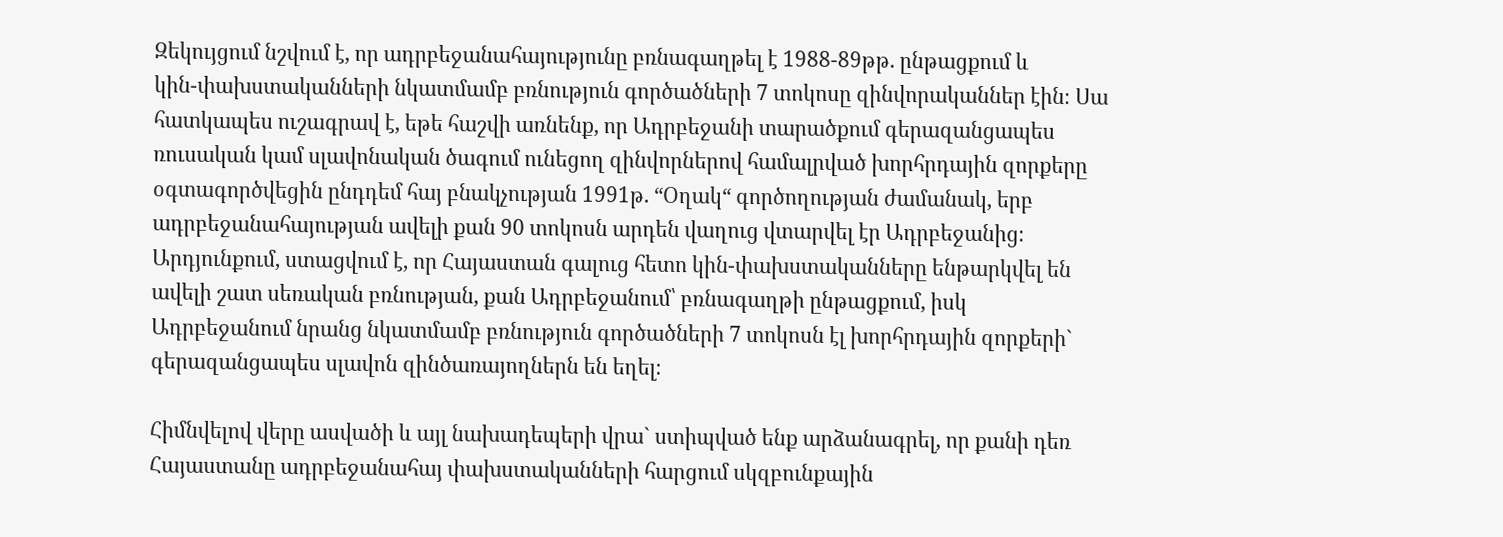Զեկույցում նշվում է, որ ադրբեջանահայությունը բռնագաղթել է 1988-89թթ. ընթացքում և
կին-փախստականների նկատմամբ բռնություն գործածների 7 տոկոսը զինվորականներ էին։ Սա
հատկապես ուշագրավ է, եթե հաշվի առնենք, որ Ադրբեջանի տարածքում գերազանցապես
ռուսական կամ սլավոնական ծագում ունեցող զինվորներով համալրված խորհրդային զորքերը
օգտագործվեցին ընդդեմ հայ բնակչության 1991թ. “Օղակ“ գործողության ժամանակ, երբ
ադրբեջանահայության ավելի քան 90 տոկոսն արդեն վաղուց վտարվել էր Ադրբեջանից։
Արդյունքում, ստացվում է, որ Հայաստան գալուց հետո կին-փախստականները ենթարկվել են
ավելի շատ սեռական բռնության, քան Ադրբեջանում՝ բռնագաղթի ընթացքում, իսկ
Ադրբեջանում նրանց նկատմամբ բռնություն գործածների 7 տոկոսն էլ խորհրդային զորքերի`
գերազանցապես սլավոն զինծառայողներն են եղել։

Հիմնվելով վերը ասվածի և այլ նախադեպերի վրա` ստիպված ենք արձանագրել, որ քանի դեռ
Հայաստանը ադրբեջանահայ փախստականների հարցում սկզբունքային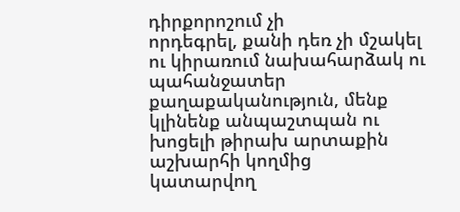դիրքորոշում չի
որդեգրել, քանի դեռ չի մշակել ու կիրառում նախահարձակ ու պահանջատեր
քաղաքականություն, մենք կլինենք անպաշտպան ու խոցելի թիրախ արտաքին աշխարհի կողմից
կատարվող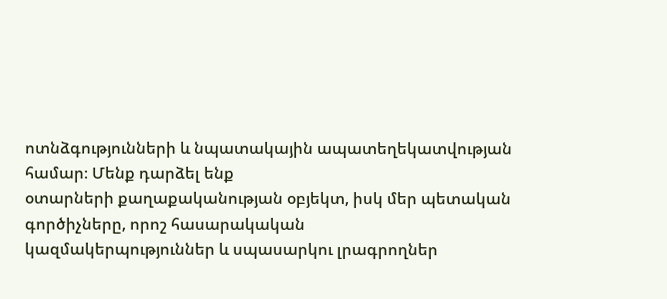ոտնձգությունների և նպատակային ապատեղեկատվության համար։ Մենք դարձել ենք
օտարների քաղաքականության օբյեկտ, իսկ մեր պետական գործիչները, որոշ հասարակական
կազմակերպություններ և սպասարկու լրագրողներ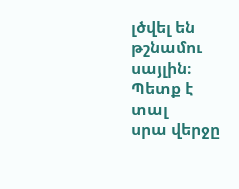լծվել են թշնամու սայլին։ Պետք է տալ
սրա վերջը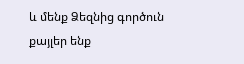և մենք Ձեզնից գործուն քայլեր ենք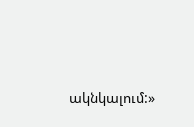ակնկալում:»